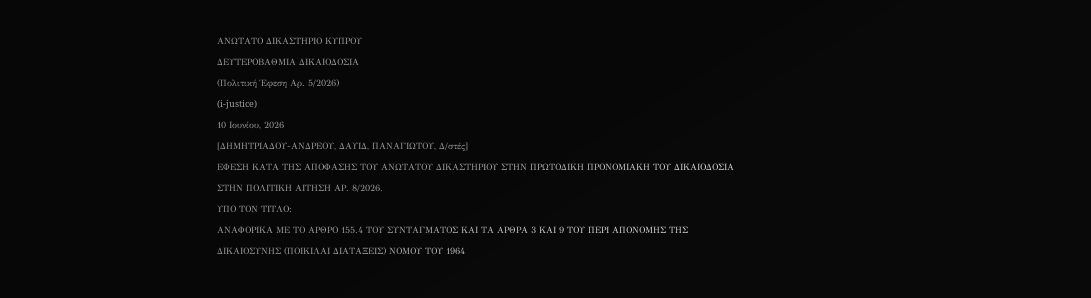ΑΝΩΤΑΤΟ ΔΙΚΑΣΤΗΡΙΟ ΚΥΠΡΟΥ
ΔΕΥΤΕΡΟΒΑΘΜΙΑ ΔΙΚΑΙΟΔΟΣΙΑ
(Πολιτική Έφεση Αρ. 5/2026)
(i-justice)
10 Ιουνίου, 2026
[ΔΗΜΗΤΡΙΑΔΟΥ-ΑΝΔΡΕΟΥ, ΔΑΥΙΔ, ΠΑΝΑΓΙΩΤΟΥ, Δ/στές]
ΕΦΕΣΗ ΚΑΤΑ ΤΗΣ ΑΠΟΦΑΣΗΣ ΤΟΥ ΑΝΩΤΑΤΟΥ ΔΙΚΑΣΤΗΡΙΟΥ ΣΤΗΝ ΠΡΩΤΟΔΙΚΗ ΠΡΟΝΟΜΙΑΚΗ ΤΟΥ ΔΙΚΑΙΟΔΟΣΙΑ ΣΤΗΝ ΠΟΛΙΤΙΚΗ ΑΙΤΗΣΗ ΑΡ. 8/2026.
ΥΠΟ ΤΟΝ ΤΙΤΛΟ:
ΑΝΑΦΟΡΙΚΑ ΜΕ ΤΟ ΑΡΘΡΟ 155.4 ΤΟΥ ΣΥΝΤΑΓΜΑΤΟΣ ΚΑΙ ΤΑ ΑΡΘΡΑ 3 ΚΑΙ 9 ΤΟΥ ΠΕΡΙ ΑΠΟΝΟΜΗΣ ΤΗΣ ΔΙΚΑΙΟΣΥΝΗΣ (ΠΟΙΚΙΛΑΙ ΔΙΑΤΑΞΕΙΣ) ΝΟΜΟΥ ΤΟΥ 1964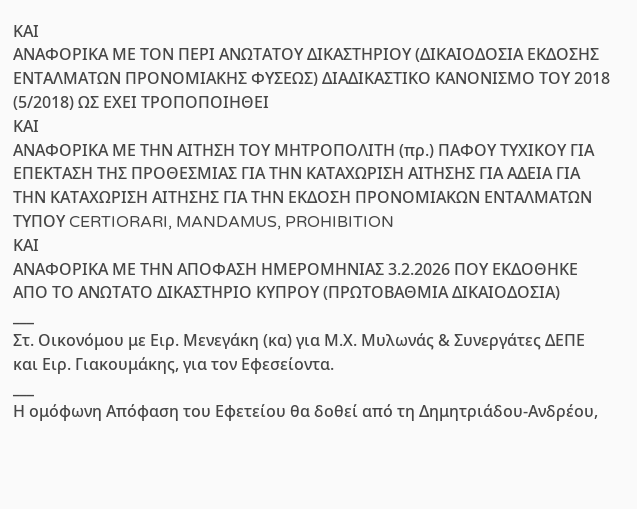ΚΑΙ
ΑΝΑΦΟΡΙΚΑ ΜΕ ΤΟΝ ΠΕΡΙ ΑΝΩΤΑΤΟΥ ΔΙΚΑΣΤΗΡΙΟΥ (ΔΙΚΑΙΟΔΟΣΙΑ ΕΚΔΟΣΗΣ ΕΝΤΑΛΜΑΤΩΝ ΠΡΟΝΟΜΙΑΚΗΣ ΦΥΣΕΩΣ) ΔΙΑΔΙΚΑΣΤΙΚΟ ΚΑΝΟΝΙΣΜΟ ΤΟΥ 2018 (5/2018) ΩΣ ΕΧΕΙ ΤΡΟΠΟΠΟΙΗΘΕΙ
ΚΑΙ
ΑΝΑΦΟΡΙΚΑ ΜΕ ΤΗΝ ΑΙΤΗΣΗ ΤΟΥ ΜΗΤΡΟΠΟΛΙΤΗ (πρ.) ΠΑΦΟΥ ΤΥΧΙΚΟΥ ΓΙΑ ΕΠΕΚΤΑΣΗ ΤΗΣ ΠΡΟΘΕΣΜΙΑΣ ΓΙΑ ΤΗΝ ΚΑΤΑΧΩΡΙΣΗ ΑΙΤΗΣΗΣ ΓΙΑ ΑΔΕΙΑ ΓΙΑ ΤΗΝ ΚΑΤΑΧΩΡΙΣΗ ΑΙΤΗΣΗΣ ΓΙΑ ΤΗΝ ΕΚΔΟΣΗ ΠΡΟΝΟΜΙΑΚΩΝ ΕΝΤΑΛΜΑΤΩΝ ΤΥΠΟΥ CERTIORARI, MANDAMUS, PROHIBITION
ΚΑΙ
ΑΝΑΦΟΡΙΚΑ ΜΕ ΤΗΝ ΑΠΟΦΑΣΗ ΗΜΕΡΟΜΗΝΙΑΣ 3.2.2026 ΠΟΥ ΕΚΔΟΘΗΚΕ ΑΠΟ ΤΟ ΑΝΩΤΑΤΟ ΔΙΚΑΣΤΗΡΙΟ ΚΥΠΡΟΥ (ΠΡΩΤΟΒΑΘΜΙΑ ΔΙΚΑΙΟΔΟΣΙΑ)
___
Στ. Οικονόμου με Ειρ. Μενεγάκη (κα) για Μ.Χ. Μυλωνάς & Συνεργάτες ΔΕΠΕ και Ειρ. Γιακουμάκης, για τον Εφεσείοντα.
___
Η ομόφωνη Απόφαση του Εφετείου θα δοθεί από τη Δημητριάδου-Ανδρέου,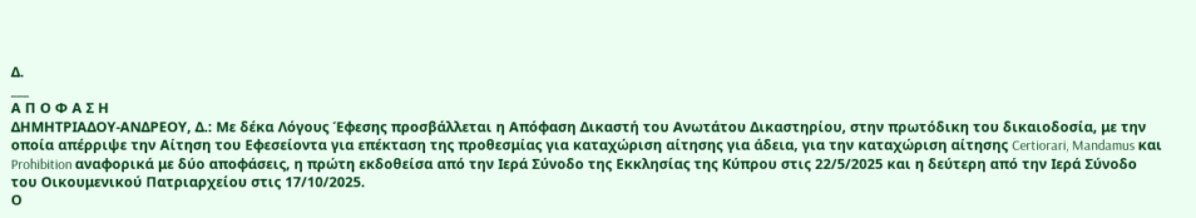Δ.
___
Α Π Ο Φ Α Σ Η
ΔΗΜΗΤΡΙΑΔΟΥ-ΑΝΔΡΕΟΥ, Δ.: Με δέκα Λόγους Έφεσης προσβάλλεται η Απόφαση Δικαστή του Ανωτάτου Δικαστηρίου, στην πρωτόδικη του δικαιοδοσία, με την οποία απέρριψε την Αίτηση του Εφεσείοντα για επέκταση της προθεσμίας για καταχώριση αίτησης για άδεια, για την καταχώριση αίτησης Certiorari, Mandamus και Prohibition αναφορικά με δύο αποφάσεις, η πρώτη εκδοθείσα από την Ιερά Σύνοδο της Εκκλησίας της Κύπρου στις 22/5/2025 και η δεύτερη από την Ιερά Σύνοδο του Οικουμενικού Πατριαρχείου στις 17/10/2025.
Ο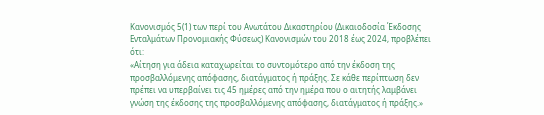Κανονισμός 5(1) των περί του Ανωτάτου Δικαστηρίου (Δικαιοδοσία Έκδοσης Ενταλμάτων Προνομιακής Φύσεως) Κανονισμών του 2018 έως 2024, προβλέπει ότι:
«Αίτηση για άδεια καταχωρείται το συντομότερο από την έκδοση της προσβαλλόμενης απόφασης, διατάγματος ή πράξης. Σε κάθε περίπτωση δεν πρέπει να υπερβαίνει τις 45 ημέρες από την ημέρα που ο αιτητής λαμβάνει γνώση της έκδοσης της προσβαλλόμενης απόφασης, διατάγματος ή πράξης.»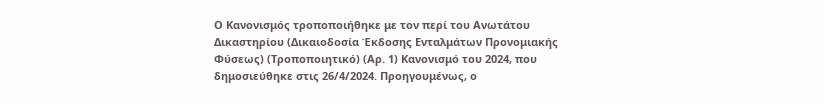Ο Κανονισμός τροποποιήθηκε με τον περί του Ανωτάτου Δικαστηρίου (Δικαιοδοσία Έκδοσης Ενταλμάτων Προνομιακής Φύσεως) (Τροποποιητικό) (Αρ. 1) Κανονισμό του 2024, που δημοσιεύθηκε στις 26/4/2024. Προηγουμένως, ο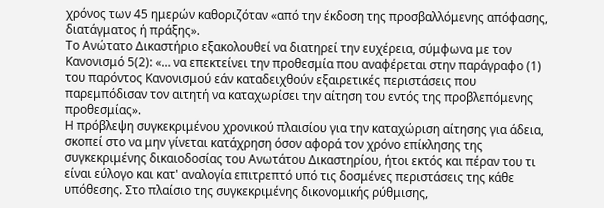χρόνος των 45 ημερών καθοριζόταν «από την έκδοση της προσβαλλόμενης απόφασης, διατάγματος ή πράξης».
Το Ανώτατο Δικαστήριο εξακολουθεί να διατηρεί την ευχέρεια, σύμφωνα με τον Κανονισμό 5(2): «… να επεκτείνει την προθεσμία που αναφέρεται στην παράγραφο (1) του παρόντος Κανονισμού εάν καταδειχθούν εξαιρετικές περιστάσεις που παρεμπόδισαν τον αιτητή να καταχωρίσει την αίτηση του εντός της προβλεπόμενης προθεσμίας».
Η πρόβλεψη συγκεκριμένου χρονικού πλαισίου για την καταχώριση αίτησης για άδεια, σκοπεί στο να μην γίνεται κατάχρηση όσον αφορά τον χρόνο επίκλησης της συγκεκριμένης δικαιοδοσίας του Ανωτάτου Δικαστηρίου, ήτοι εκτός και πέραν του τι είναι εύλογο και κατ' αναλογία επιτρεπτό υπό τις δοσμένες περιστάσεις της κάθε υπόθεσης. Στο πλαίσιο της συγκεκριμένης δικονομικής ρύθμισης,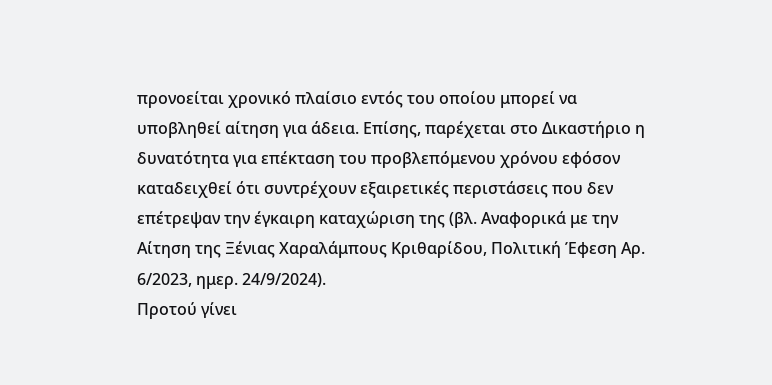προνοείται χρονικό πλαίσιο εντός του οποίου μπορεί να υποβληθεί αίτηση για άδεια. Επίσης, παρέχεται στο Δικαστήριο η δυνατότητα για επέκταση του προβλεπόμενου χρόνου εφόσον καταδειχθεί ότι συντρέχουν εξαιρετικές περιστάσεις που δεν επέτρεψαν την έγκαιρη καταχώριση της (βλ. Αναφορικά με την Αίτηση της Ξένιας Χαραλάμπους Κριθαρίδου, Πολιτική Έφεση Αρ. 6/2023, ημερ. 24/9/2024).
Προτού γίνει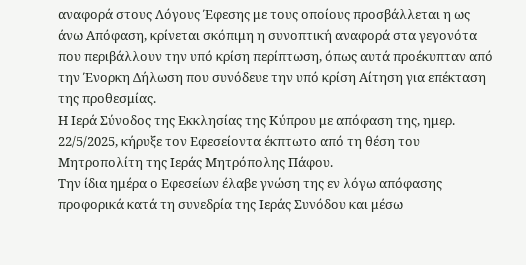αναφορά στους Λόγους Έφεσης με τους οποίους προσβάλλεται η ως άνω Απόφαση, κρίνεται σκόπιμη η συνοπτική αναφορά στα γεγονότα που περιβάλλουν την υπό κρίση περίπτωση, όπως αυτά προέκυπταν από την Ένορκη Δήλωση που συνόδευε την υπό κρίση Αίτηση για επέκταση της προθεσμίας.
Η Ιερά Σύνοδος της Εκκλησίας της Κύπρου με απόφαση της, ημερ. 22/5/2025, κήρυξε τον Εφεσείοντα έκπτωτο από τη θέση του Μητροπολίτη της Ιεράς Μητρόπολης Πάφου.
Την ίδια ημέρα ο Εφεσείων έλαβε γνώση της εν λόγω απόφασης προφορικά κατά τη συνεδρία της Ιεράς Συνόδου και μέσω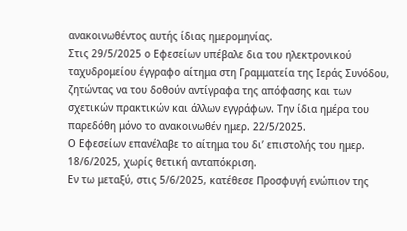ανακοινωθέντος αυτής ίδιας ημερομηνίας.
Στις 29/5/2025 ο Εφεσείων υπέβαλε δια του ηλεκτρονικού ταχυδρομείου έγγραφο αίτημα στη Γραμματεία της Ιεράς Συνόδου, ζητώντας να του δοθούν αντίγραφα της απόφασης και των σχετικών πρακτικών και άλλων εγγράφων. Την ίδια ημέρα του παρεδόθη μόνο το ανακοινωθέν ημερ. 22/5/2025.
Ο Εφεσείων επανέλαβε το αίτημα του δι’ επιστολής του ημερ. 18/6/2025, χωρίς θετική ανταπόκριση.
Εν τω μεταξύ, στις 5/6/2025, κατέθεσε Προσφυγή ενώπιον της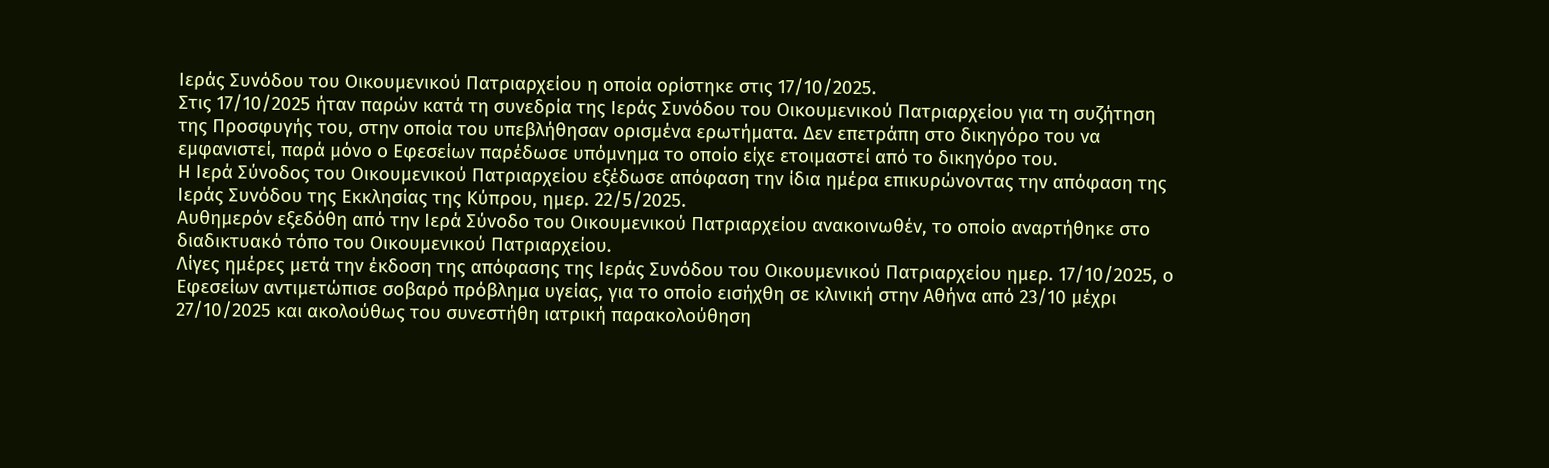Ιεράς Συνόδου του Οικουμενικού Πατριαρχείου η οποία ορίστηκε στις 17/10/2025.
Στις 17/10/2025 ήταν παρών κατά τη συνεδρία της Ιεράς Συνόδου του Οικουμενικού Πατριαρχείου για τη συζήτηση της Προσφυγής του, στην οποία του υπεβλήθησαν ορισμένα ερωτήματα. Δεν επετράπη στο δικηγόρο του να εμφανιστεί, παρά μόνο ο Εφεσείων παρέδωσε υπόμνημα το οποίο είχε ετοιμαστεί από το δικηγόρο του.
Η Ιερά Σύνοδος του Οικουμενικού Πατριαρχείου εξέδωσε απόφαση την ίδια ημέρα επικυρώνοντας την απόφαση της Ιεράς Συνόδου της Εκκλησίας της Κύπρου, ημερ. 22/5/2025.
Αυθημερόν εξεδόθη από την Ιερά Σύνοδο του Οικουμενικού Πατριαρχείου ανακοινωθέν, το οποίο αναρτήθηκε στο διαδικτυακό τόπο του Οικουμενικού Πατριαρχείου.
Λίγες ημέρες μετά την έκδοση της απόφασης της Ιεράς Συνόδου του Οικουμενικού Πατριαρχείου ημερ. 17/10/2025, ο Εφεσείων αντιμετώπισε σοβαρό πρόβλημα υγείας, για το οποίο εισήχθη σε κλινική στην Αθήνα από 23/10 μέχρι 27/10/2025 και ακολούθως του συνεστήθη ιατρική παρακολούθηση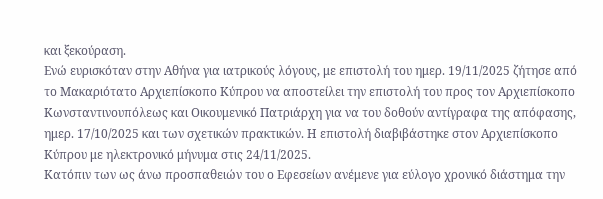και ξεκούραση.
Ενώ ευρισκόταν στην Αθήνα για ιατρικούς λόγους, με επιστολή του ημερ. 19/11/2025 ζήτησε από το Μακαριότατο Αρχιεπίσκοπο Κύπρου να αποστείλει την επιστολή του προς τον Αρχιεπίσκοπο Κωνσταντινουπόλεως και Οικουμενικό Πατριάρχη για να του δοθούν αντίγραφα της απόφασης, ημερ. 17/10/2025 και των σχετικών πρακτικών. Η επιστολή διαβιβάστηκε στον Αρχιεπίσκοπο Κύπρου με ηλεκτρονικό μήνυμα στις 24/11/2025.
Κατόπιν των ως άνω προσπαθειών του ο Εφεσείων ανέμενε για εύλογο χρονικό διάστημα την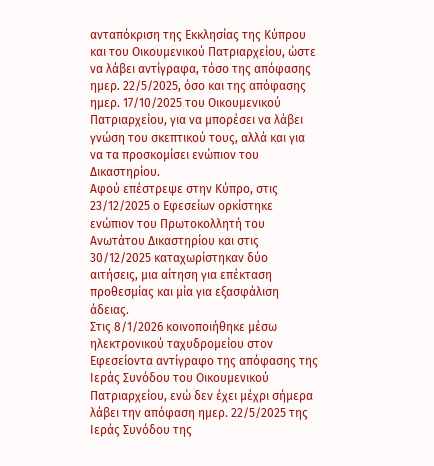ανταπόκριση της Εκκλησίας της Κύπρου και του Οικουμενικού Πατριαρχείου, ώστε να λάβει αντίγραφα, τόσο της απόφασης ημερ. 22/5/2025, όσο και της απόφασης ημερ. 17/10/2025 του Οικουμενικού Πατριαρχείου, για να μπορέσει να λάβει γνώση του σκεπτικού τους, αλλά και για να τα προσκομίσει ενώπιον του Δικαστηρίου.
Αφού επέστρεψε στην Κύπρο, στις 23/12/2025 ο Εφεσείων ορκίστηκε ενώπιον του Πρωτοκολλητή του Ανωτάτου Δικαστηρίου και στις 30/12/2025 καταχωρίστηκαν δύο αιτήσεις, μια αίτηση για επέκταση προθεσμίας και μία για εξασφάλιση άδειας.
Στις 8/1/2026 κοινοποιήθηκε μέσω ηλεκτρονικού ταχυδρομείου στον Εφεσείοντα αντίγραφο της απόφασης της Ιεράς Συνόδου του Οικουμενικού Πατριαρχείου, ενώ δεν έχει μέχρι σήμερα λάβει την απόφαση ημερ. 22/5/2025 της Ιεράς Συνόδου της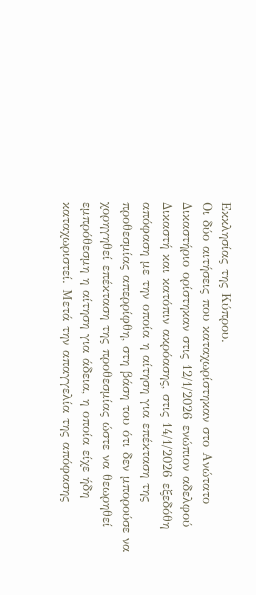Εκκλησίας της Κύπρου.
Οι δύο αιτήσεις που καταχωρίστηκαν στο Ανώτατο Δικαστήριο ορίστηκαν στις 12/1/2026 ενώπιον αδελφού Δικαστή και κατόπιν ακρόασης, στις 14/1/2026 εξεδόθη απόφαση με την οποία η αίτηση για επέκταση της προθεσμίας απερρίφθη, στη βάση του ότι δεν μπορούσε να χορηγηθεί επέκταση της προθεσμίας ώστε να θεωρηθεί εμπρόθεσμη η αίτηση για άδεια, η οποία είχε ήδη καταχωριστεί. Μετά την απαγγελία της απόφασης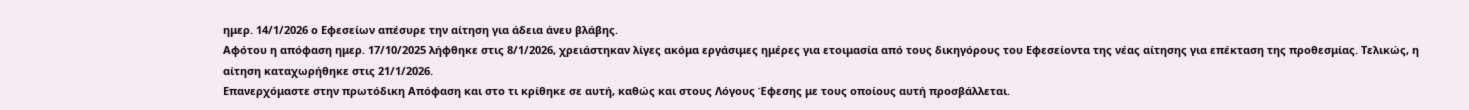ημερ. 14/1/2026 ο Εφεσείων απέσυρε την αίτηση για άδεια άνευ βλάβης.
Αφότου η απόφαση ημερ. 17/10/2025 λήφθηκε στις 8/1/2026, χρειάστηκαν λίγες ακόμα εργάσιμες ημέρες για ετοιμασία από τους δικηγόρους του Εφεσείοντα της νέας αίτησης για επέκταση της προθεσμίας. Τελικώς, η αίτηση καταχωρήθηκε στις 21/1/2026.
Επανερχόμαστε στην πρωτόδικη Απόφαση και στο τι κρίθηκε σε αυτή, καθώς και στους Λόγους Έφεσης με τους οποίους αυτή προσβάλλεται.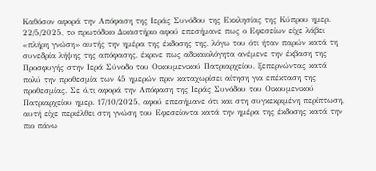Καθόσον αφορά την Απόφαση της Ιεράς Συνόδου της Εκκλησίας της Κύπρου ημερ. 22/5/2025, τo πρωτόδικο Δικαστήριο αφού επεσήμανε πως ο Εφεσείων είχε λάβει «πλήρη γνώση» αυτής την ημέρα της έκδοσης της, λόγω του ότι ήταν παρών κατά τη συνεδρία λήψης της απόφασης, έκρινε πως αδικαιολόγητα ανέμενε την έκβαση της Προσφυγής στην Ιερά Σύνοδο του Οικουμενικού Πατριαρχείου, ξεπερνώντας κατά πολύ την προθεσμία των 45 ημερών πριν καταχωρίσει αίτηση για επέκταση της προθεσμίας. Σε ό,τι αφορά την Απόφαση της Ιεράς Συνόδου του Οικουμενικού Πατριαρχείου ημερ. 17/10/2025, αφού επεσήμανε ότι και στη συγκεκριμένη περίπτωση, αυτή είχε περιέλθει στη γνώση του Εφεσείοντα κατά την ημέρα της έκδοσης κατά την πιο πάνω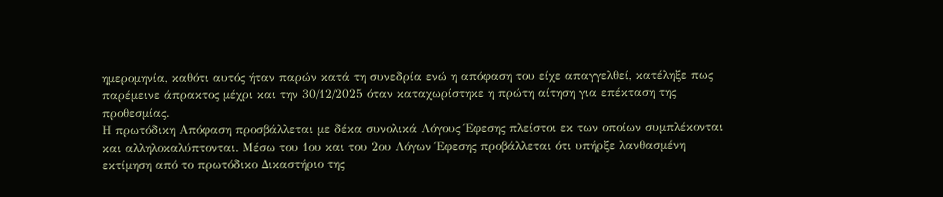ημερομηνία, καθότι αυτός ήταν παρών κατά τη συνεδρία ενώ η απόφαση του είχε απαγγελθεί, κατέληξε πως παρέμεινε άπρακτος μέχρι και την 30/12/2025 όταν καταχωρίστηκε η πρώτη αίτηση για επέκταση της προθεσμίας.
Η πρωτόδικη Απόφαση προσβάλλεται με δέκα συνολικά Λόγους Έφεσης πλείστοι εκ των οποίων συμπλέκονται και αλληλοκαλύπτονται. Μέσω του 1ου και του 2ου Λόγων Έφεσης προβάλλεται ότι υπήρξε λανθασμένη εκτίμηση από το πρωτόδικο Δικαστήριο της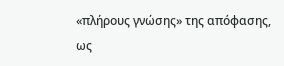«πλήρους γνώσης» της απόφασης, ως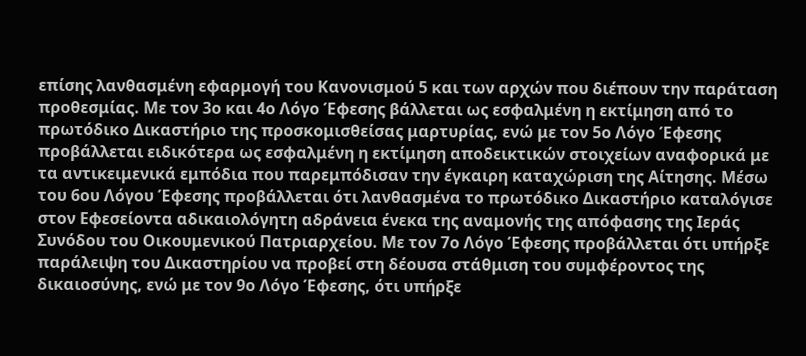επίσης λανθασμένη εφαρμογή του Κανονισμού 5 και των αρχών που διέπουν την παράταση προθεσμίας. Με τον 3ο και 4ο Λόγο Έφεσης βάλλεται ως εσφαλμένη η εκτίμηση από το πρωτόδικο Δικαστήριο της προσκομισθείσας μαρτυρίας, ενώ με τον 5ο Λόγο Έφεσης προβάλλεται ειδικότερα ως εσφαλμένη η εκτίμηση αποδεικτικών στοιχείων αναφορικά με τα αντικειμενικά εμπόδια που παρεμπόδισαν την έγκαιρη καταχώριση της Αίτησης. Μέσω του 6ου Λόγου Έφεσης προβάλλεται ότι λανθασμένα το πρωτόδικο Δικαστήριο καταλόγισε στον Εφεσείοντα αδικαιολόγητη αδράνεια ένεκα της αναμονής της απόφασης της Ιεράς Συνόδου του Οικουμενικού Πατριαρχείου. Με τον 7ο Λόγο Έφεσης προβάλλεται ότι υπήρξε παράλειψη του Δικαστηρίου να προβεί στη δέουσα στάθμιση του συμφέροντος της δικαιοσύνης, ενώ με τον 9ο Λόγο Έφεσης, ότι υπήρξε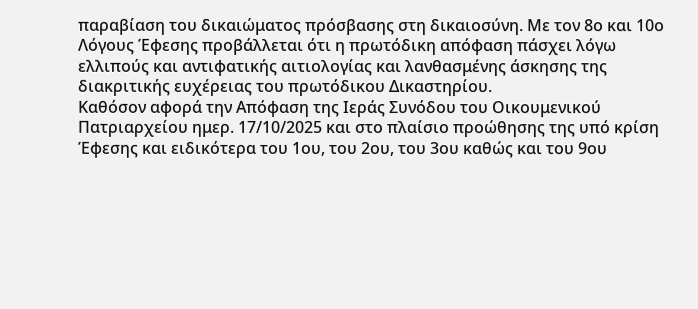παραβίαση του δικαιώματος πρόσβασης στη δικαιοσύνη. Με τον 8ο και 10ο Λόγους Έφεσης προβάλλεται ότι η πρωτόδικη απόφαση πάσχει λόγω ελλιπούς και αντιφατικής αιτιολογίας και λανθασμένης άσκησης της διακριτικής ευχέρειας του πρωτόδικου Δικαστηρίου.
Καθόσον αφορά την Απόφαση της Ιεράς Συνόδου του Οικουμενικού Πατριαρχείου ημερ. 17/10/2025 και στο πλαίσιο προώθησης της υπό κρίση Έφεσης και ειδικότερα του 1ου, του 2ου, του 3ου καθώς και του 9ου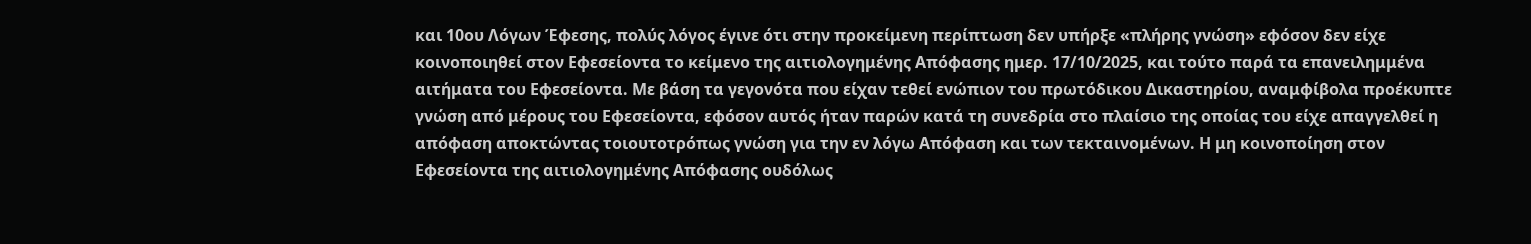και 10ου Λόγων Έφεσης, πολύς λόγος έγινε ότι στην προκείμενη περίπτωση δεν υπήρξε «πλήρης γνώση» εφόσον δεν είχε κοινοποιηθεί στον Εφεσείοντα το κείμενο της αιτιολογημένης Απόφασης ημερ. 17/10/2025, και τούτο παρά τα επανειλημμένα αιτήματα του Εφεσείοντα. Με βάση τα γεγονότα που είχαν τεθεί ενώπιον του πρωτόδικου Δικαστηρίου, αναμφίβολα προέκυπτε γνώση από μέρους του Εφεσείοντα, εφόσον αυτός ήταν παρών κατά τη συνεδρία στο πλαίσιο της οποίας του είχε απαγγελθεί η απόφαση αποκτώντας τοιουτοτρόπως γνώση για την εν λόγω Απόφαση και των τεκταινομένων. Η μη κοινοποίηση στον Εφεσείοντα της αιτιολογημένης Απόφασης ουδόλως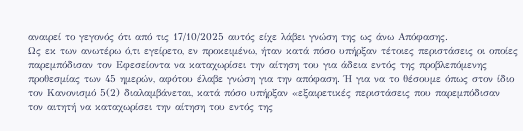αναιρεί το γεγονός ότι από τις 17/10/2025 αυτός είχε λάβει γνώση της ως άνω Απόφασης.
Ως εκ των ανωτέρω ό,τι εγείρετο, εν προκειμένω, ήταν κατά πόσο υπήρξαν τέτοιες περιστάσεις οι οποίες παρεμπόδισαν τον Εφεσείοντα να καταχωρίσει την αίτηση του για άδεια εντός της προβλεπόμενης προθεσμίας των 45 ημερών, αφότου έλαβε γνώση για την απόφαση. Ή για να το θέσουμε όπως στον ίδιο τον Κανονισμό 5(2) διαλαμβάνεται, κατά πόσο υπήρξαν «εξαιρετικές περιστάσεις που παρεμπόδισαν τον αιτητή να καταχωρίσει την αίτηση του εντός της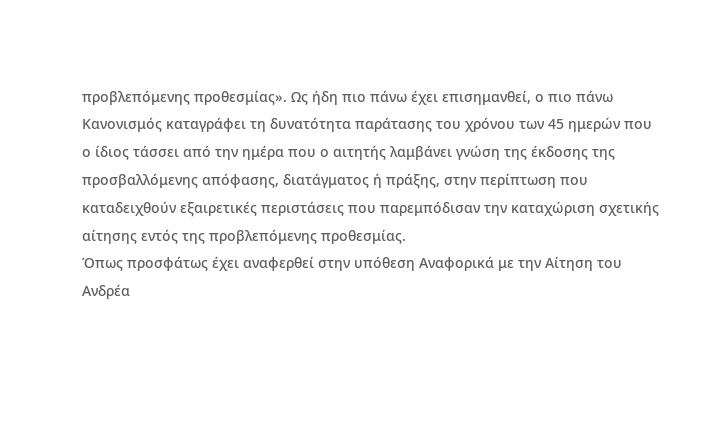προβλεπόμενης προθεσμίας». Ως ήδη πιο πάνω έχει επισημανθεί, ο πιο πάνω Κανονισμός καταγράφει τη δυνατότητα παράτασης του χρόνου των 45 ημερών που ο ίδιος τάσσει από την ημέρα που ο αιτητής λαμβάνει γνώση της έκδοσης της προσβαλλόμενης απόφασης, διατάγματος ή πράξης, στην περίπτωση που καταδειχθούν εξαιρετικές περιστάσεις που παρεμπόδισαν την καταχώριση σχετικής αίτησης εντός της προβλεπόμενης προθεσμίας.
Όπως προσφάτως έχει αναφερθεί στην υπόθεση Αναφορικά με την Αίτηση του Ανδρέα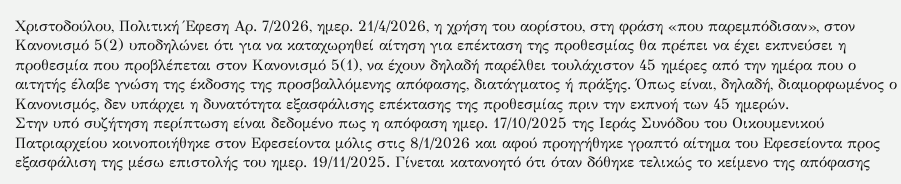Χριστοδούλου, Πολιτική Έφεση Αρ. 7/2026, ημερ. 21/4/2026, η χρήση του αορίστου, στη φράση «που παρεμπόδισαν», στον Κανονισμό 5(2) υποδηλώνει ότι για να καταχωρηθεί αίτηση για επέκταση της προθεσμίας θα πρέπει να έχει εκπνεύσει η προθεσμία που προβλέπεται στον Κανονισμό 5(1), να έχουν δηλαδή παρέλθει τουλάχιστον 45 ημέρες από την ημέρα που ο αιτητής έλαβε γνώση της έκδοσης της προσβαλλόμενης απόφασης, διατάγματος ή πράξης. Όπως είναι, δηλαδή, διαμορφωμένος ο Κανονισμός, δεν υπάρχει η δυνατότητα εξασφάλισης επέκτασης της προθεσμίας πριν την εκπνοή των 45 ημερών.
Στην υπό συζήτηση περίπτωση είναι δεδομένο πως η απόφαση ημερ. 17/10/2025 της Ιεράς Συνόδου του Οικουμενικού Πατριαρχείου κοινοποιήθηκε στον Εφεσείοντα μόλις στις 8/1/2026 και αφού προηγήθηκε γραπτό αίτημα του Εφεσείοντα προς εξασφάλιση της μέσω επιστολής του ημερ. 19/11/2025. Γίνεται κατανοητό ότι όταν δόθηκε τελικώς το κείμενο της απόφασης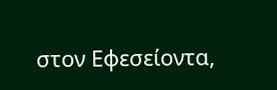στον Εφεσείοντα,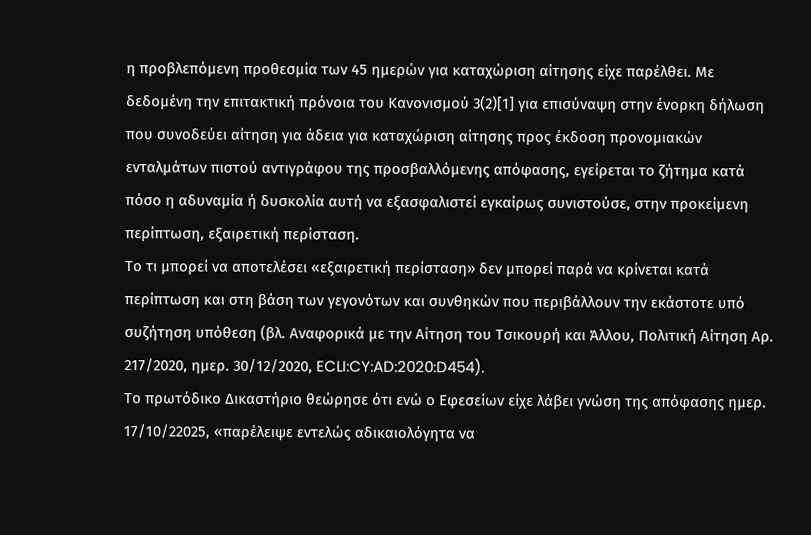η προβλεπόμενη προθεσμία των 45 ημερών για καταχώριση αίτησης είχε παρέλθει. Με δεδομένη την επιτακτική πρόνοια του Κανονισμού 3(2)[1] για επισύναψη στην ένορκη δήλωση που συνοδεύει αίτηση για άδεια για καταχώριση αίτησης προς έκδοση προνομιακών ενταλμάτων πιστού αντιγράφου της προσβαλλόμενης απόφασης, εγείρεται το ζήτημα κατά πόσο η αδυναμία ή δυσκολία αυτή να εξασφαλιστεί εγκαίρως συνιστούσε, στην προκείμενη περίπτωση, εξαιρετική περίσταση.
Το τι μπορεί να αποτελέσει «εξαιρετική περίσταση» δεν μπορεί παρά να κρίνεται κατά περίπτωση και στη βάση των γεγονότων και συνθηκών που περιβάλλουν την εκάστοτε υπό συζήτηση υπόθεση (βλ. Αναφορικά με την Αίτηση του Τσικουρή και Άλλου, Πολιτική Αίτηση Αρ. 217/2020, ημερ. 30/12/2020, ECLI:CY:AD:2020:D454).
Το πρωτόδικο Δικαστήριο θεώρησε ότι ενώ ο Εφεσείων είχε λάβει γνώση της απόφασης ημερ. 17/10/22025, «παρέλειψε εντελώς αδικαιολόγητα να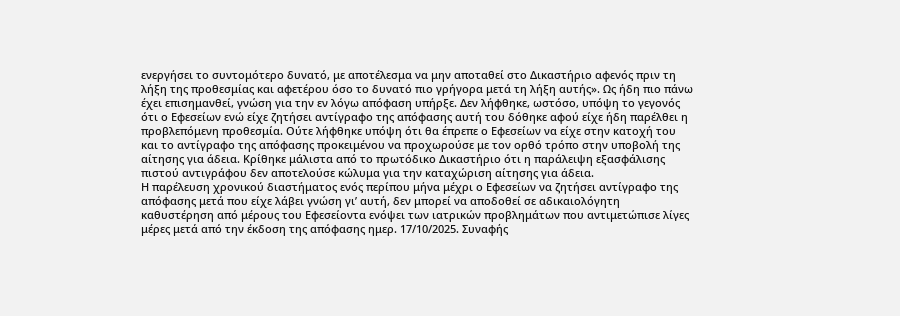ενεργήσει το συντομότερο δυνατό, με αποτέλεσμα να μην αποταθεί στο Δικαστήριο αφενός πριν τη λήξη της προθεσμίας και αφετέρου όσο το δυνατό πιο γρήγορα μετά τη λήξη αυτής». Ως ήδη πιο πάνω έχει επισημανθεί, γνώση για την εν λόγω απόφαση υπήρξε. Δεν λήφθηκε, ωστόσο, υπόψη το γεγονός ότι ο Εφεσείων ενώ είχε ζητήσει αντίγραφο της απόφασης αυτή του δόθηκε αφού είχε ήδη παρέλθει η προβλεπόμενη προθεσμία. Ούτε λήφθηκε υπόψη ότι θα έπρεπε ο Εφεσείων να είχε στην κατοχή του και το αντίγραφο της απόφασης προκειμένου να προχωρούσε με τον ορθό τρόπο στην υποβολή της αίτησης για άδεια. Κρίθηκε μάλιστα από το πρωτόδικο Δικαστήριο ότι η παράλειψη εξασφάλισης πιστού αντιγράφου δεν αποτελούσε κώλυμα για την καταχώριση αίτησης για άδεια.
Η παρέλευση χρονικού διαστήματος ενός περίπου μήνα μέχρι ο Εφεσείων να ζητήσει αντίγραφο της απόφασης μετά που είχε λάβει γνώση γι’ αυτή, δεν μπορεί να αποδοθεί σε αδικαιολόγητη καθυστέρηση από μέρους του Εφεσείοντα ενόψει των ιατρικών προβλημάτων που αντιμετώπισε λίγες μέρες μετά από την έκδοση της απόφασης ημερ. 17/10/2025. Συναφής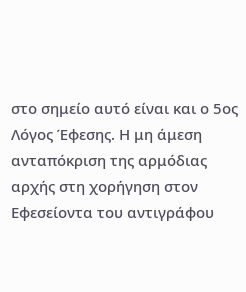στο σημείο αυτό είναι και ο 5ος Λόγος Έφεσης. Η μη άμεση ανταπόκριση της αρμόδιας αρχής στη χορήγηση στον Εφεσείοντα του αντιγράφου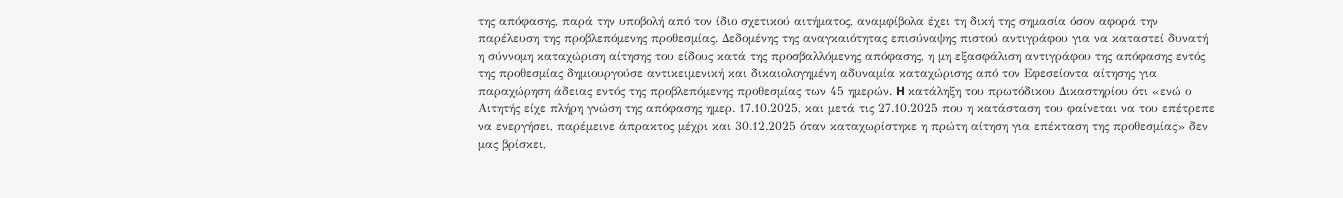της απόφασης, παρά την υποβολή από τον ίδιο σχετικού αιτήματος, αναμφίβολα έχει τη δική της σημασία όσον αφορά την παρέλευση της προβλεπόμενης προθεσμίας. Δεδομένης της αναγκαιότητας επισύναψης πιστού αντιγράφου για να καταστεί δυνατή η σύννομη καταχώριση αίτησης του είδους κατά της προσβαλλόμενης απόφασης, η μη εξασφάλιση αντιγράφου της απόφασης εντός της προθεσμίας δημιουργούσε αντικειμενική και δικαιολογημένη αδυναμία καταχώρισης από τον Εφεσείοντα αίτησης για παραχώρηση άδειας εντός της προβλεπόμενης προθεσμίας των 45 ημερών. H κατάληξη του πρωτόδικου Δικαστηρίου ότι «ενώ ο Αιτητής είχε πλήρη γνώση της απόφασης ημερ. 17.10.2025, και μετά τις 27.10.2025 που η κατάσταση του φαίνεται να του επέτρεπε να ενεργήσει, παρέμεινε άπρακτος μέχρι και 30.12.2025 όταν καταχωρίστηκε η πρώτη αίτηση για επέκταση της προθεσμίας» δεν μας βρίσκει,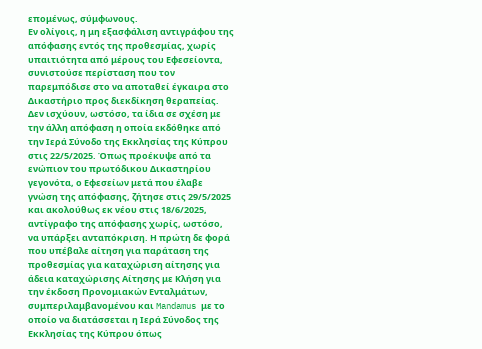επομένως, σύμφωνους.
Εν ολίγοις, η μη εξασφάλιση αντιγράφου της απόφασης εντός της προθεσμίας, χωρίς υπαιτιότητα από μέρους του Εφεσείοντα, συνιστούσε περίσταση που τον παρεμπόδισε στο να αποταθεί έγκαιρα στο Δικαστήριο προς διεκδίκηση θεραπείας.
Δεν ισχύουν, ωστόσο, τα ίδια σε σχέση με την άλλη απόφαση η οποία εκδόθηκε από την Ιερά Σύνοδο της Εκκλησίας της Κύπρου στις 22/5/2025. Όπως προέκυψε από τα ενώπιον του πρωτόδικου Δικαστηρίου γεγονότα, ο Εφεσείων μετά που έλαβε γνώση της απόφασης, ζήτησε στις 29/5/2025 και ακολούθως εκ νέου στις 18/6/2025, αντίγραφο της απόφασης χωρίς, ωστόσο, να υπάρξει ανταπόκριση. Η πρώτη δε φορά που υπέβαλε αίτηση για παράταση της προθεσμίας για καταχώριση αίτησης για άδεια καταχώρισης Αίτησης με Κλήση για την έκδοση Προνομιακών Ενταλμάτων, συμπεριλαμβανομένου και Mandamus με το οποίο να διατάσσεται η Ιερά Σύνοδος της Εκκλησίας της Κύπρου όπως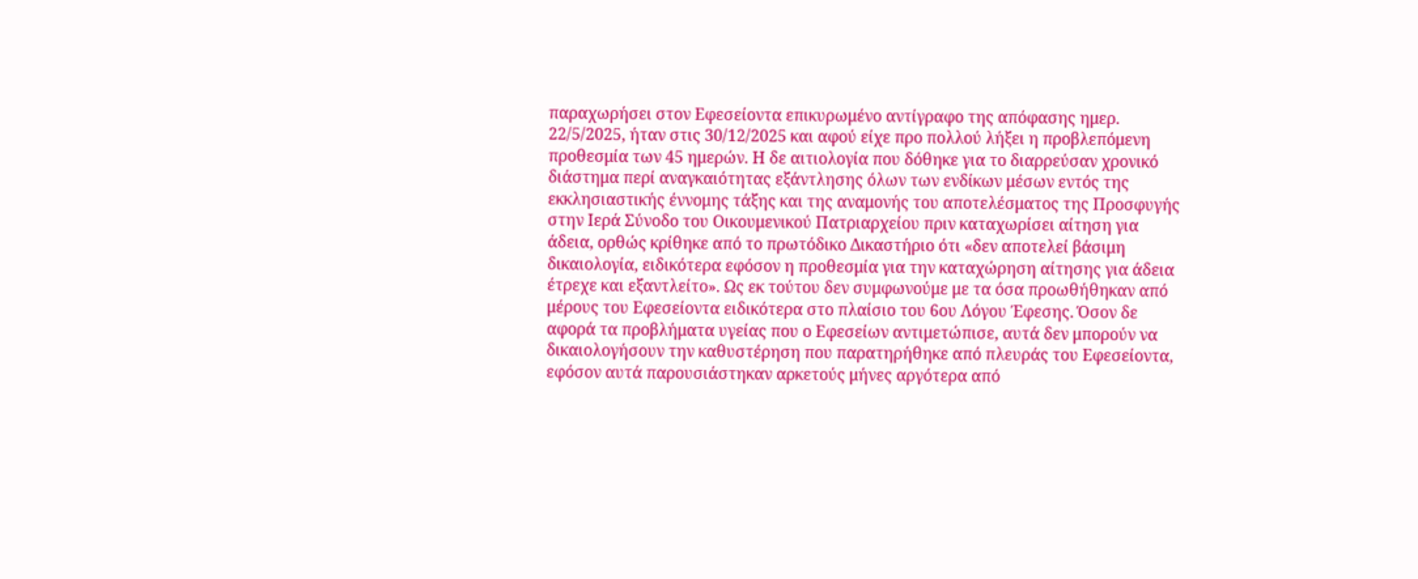παραχωρήσει στον Εφεσείοντα επικυρωμένο αντίγραφο της απόφασης ημερ. 22/5/2025, ήταν στις 30/12/2025 και αφού είχε προ πολλού λήξει η προβλεπόμενη προθεσμία των 45 ημερών. Η δε αιτιολογία που δόθηκε για το διαρρεύσαν χρονικό διάστημα περί αναγκαιότητας εξάντλησης όλων των ενδίκων μέσων εντός της εκκλησιαστικής έννομης τάξης και της αναμονής του αποτελέσματος της Προσφυγής στην Ιερά Σύνοδο του Οικουμενικού Πατριαρχείου πριν καταχωρίσει αίτηση για άδεια, ορθώς κρίθηκε από το πρωτόδικο Δικαστήριο ότι «δεν αποτελεί βάσιμη δικαιολογία, ειδικότερα εφόσον η προθεσμία για την καταχώρηση αίτησης για άδεια έτρεχε και εξαντλείτο». Ως εκ τούτου δεν συμφωνούμε με τα όσα προωθήθηκαν από μέρους του Εφεσείοντα ειδικότερα στο πλαίσιο του 6ου Λόγου Έφεσης. Όσον δε αφορά τα προβλήματα υγείας που ο Εφεσείων αντιμετώπισε, αυτά δεν μπορούν να δικαιολογήσουν την καθυστέρηση που παρατηρήθηκε από πλευράς του Εφεσείοντα, εφόσον αυτά παρουσιάστηκαν αρκετούς μήνες αργότερα από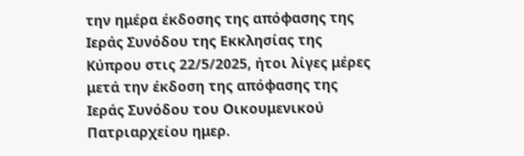την ημέρα έκδοσης της απόφασης της Ιεράς Συνόδου της Εκκλησίας της Κύπρου στις 22/5/2025, ήτοι λίγες μέρες μετά την έκδοση της απόφασης της Ιεράς Συνόδου του Οικουμενικού Πατριαρχείου ημερ.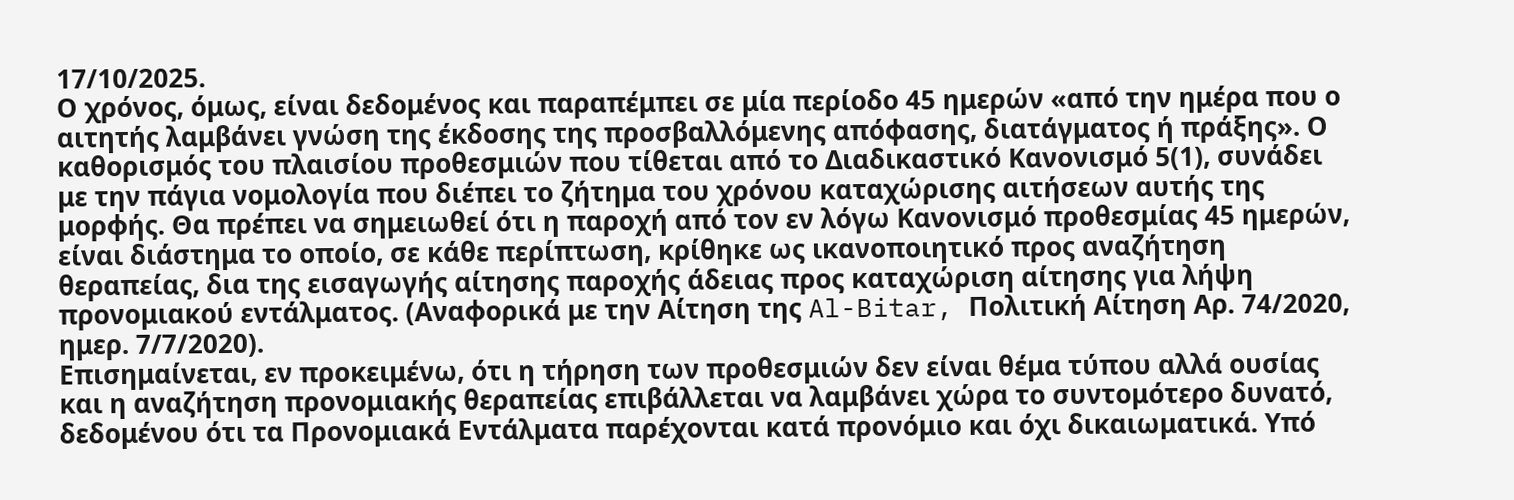17/10/2025.
Ο χρόνος, όμως, είναι δεδομένος και παραπέμπει σε μία περίοδο 45 ημερών «από την ημέρα που ο αιτητής λαμβάνει γνώση της έκδοσης της προσβαλλόμενης απόφασης, διατάγματος ή πράξης». Ο καθορισμός του πλαισίου προθεσμιών που τίθεται από το Διαδικαστικό Κανονισμό 5(1), συνάδει με την πάγια νομολογία που διέπει το ζήτημα του χρόνου καταχώρισης αιτήσεων αυτής της μορφής. Θα πρέπει να σημειωθεί ότι η παροχή από τον εν λόγω Κανονισμό προθεσμίας 45 ημερών, είναι διάστημα το οποίο, σε κάθε περίπτωση, κρίθηκε ως ικανοποιητικό προς αναζήτηση θεραπείας, δια της εισαγωγής αίτησης παροχής άδειας προς καταχώριση αίτησης για λήψη προνομιακού εντάλματος. (Αναφορικά με την Αίτηση της Al-Bitar, Πολιτική Αίτηση Αρ. 74/2020, ημερ. 7/7/2020).
Επισημαίνεται, εν προκειμένω, ότι η τήρηση των προθεσμιών δεν είναι θέμα τύπου αλλά ουσίας και η αναζήτηση προνομιακής θεραπείας επιβάλλεται να λαμβάνει χώρα το συντομότερο δυνατό, δεδομένου ότι τα Προνομιακά Εντάλματα παρέχονται κατά προνόμιο και όχι δικαιωματικά. Υπό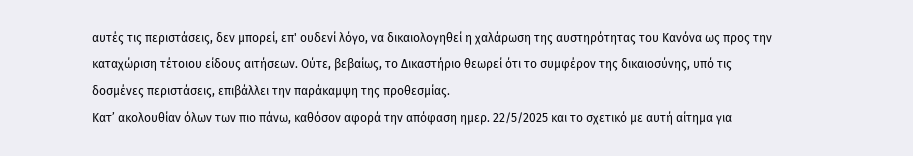αυτές τις περιστάσεις, δεν μπορεί, επ' ουδενί λόγο, να δικαιολογηθεί η χαλάρωση της αυστηρότητας του Κανόνα ως προς την καταχώριση τέτοιου είδους αιτήσεων. Ούτε, βεβαίως, το Δικαστήριο θεωρεί ότι το συμφέρον της δικαιοσύνης, υπό τις δοσμένες περιστάσεις, επιβάλλει την παράκαμψη της προθεσμίας.
Κατ’ ακολουθίαν όλων των πιο πάνω, καθόσον αφορά την απόφαση ημερ. 22/5/2025 και το σχετικό με αυτή αίτημα για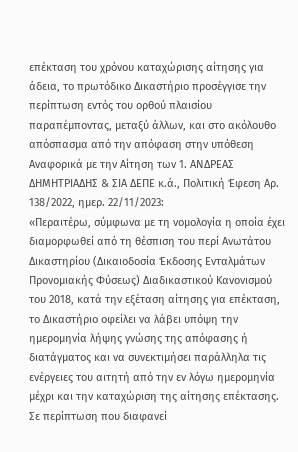επέκταση του χρόνου καταχώρισης αίτησης για άδεια, το πρωτόδικο Δικαστήριο προσέγγισε την περίπτωση εντός του ορθού πλαισίου παραπέμποντας, μεταξύ άλλων, και στο ακόλουθο απόσπασμα από την απόφαση στην υπόθεση Αναφορικά με την Αίτηση των 1. ΑΝΔΡΕΑΣ ΔΗΜΗΤΡΙΑΔΗΣ & ΣΙΑ ΔΕΠΕ κ.ά., Πολιτική Έφεση Αρ. 138/2022, ημερ. 22/11/2023:
«Περαιτέρω, σύμφωνα με τη νομολογία η οποία έχει διαμορφωθεί από τη θέσπιση του περί Ανωτάτου Δικαστηρίου (Δικαιοδοσία Έκδοσης Ενταλμάτων Προνομιακής Φύσεως) Διαδικαστικού Κανονισμού του 2018, κατά την εξέταση αίτησης για επέκταση, το Δικαστήριο οφείλει να λάβει υπόψη την ημερομηνία λήψης γνώσης της απόφασης ή διατάγματος και να συνεκτιμήσει παράλληλα τις ενέργειες του αιτητή από την εν λόγω ημερομηνία μέχρι και την καταχώριση της αίτησης επέκτασης. Σε περίπτωση που διαφανεί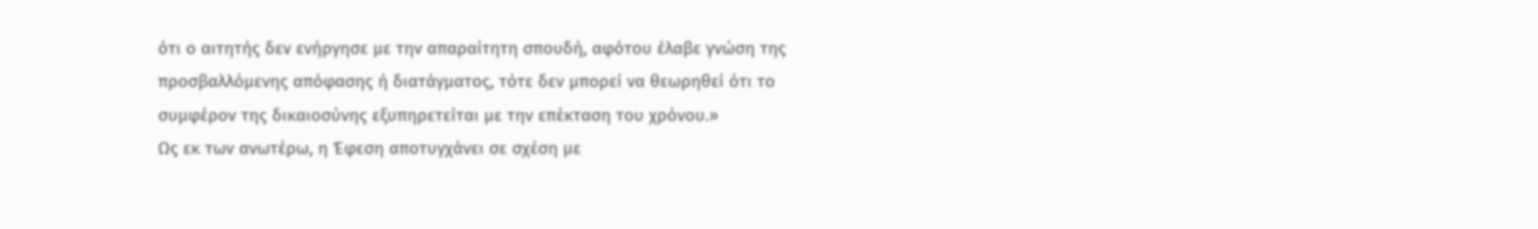ότι ο αιτητής δεν ενήργησε με την απαραίτητη σπουδή, αφότου έλαβε γνώση της προσβαλλόμενης απόφασης ή διατάγματος, τότε δεν μπορεί να θεωρηθεί ότι το συμφέρον της δικαιοσύνης εξυπηρετείται με την επέκταση του χρόνου.»
Ως εκ των ανωτέρω, η Έφεση αποτυγχάνει σε σχέση με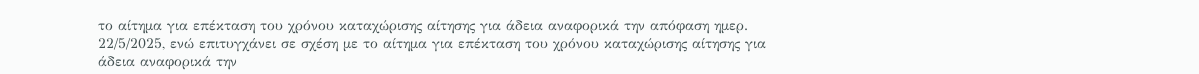το αίτημα για επέκταση του χρόνου καταχώρισης αίτησης για άδεια αναφορικά την απόφαση ημερ. 22/5/2025, ενώ επιτυγχάνει σε σχέση με το αίτημα για επέκταση του χρόνου καταχώρισης αίτησης για άδεια αναφορικά την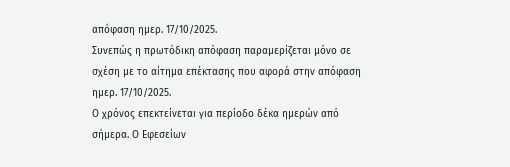απόφαση ημερ. 17/10/2025.
Συνεπώς η πρωτόδικη απόφαση παραμερίζεται μόνο σε σχέση με το αίτημα επέκτασης που αφορά στην απόφαση ημερ. 17/10/2025.
Ο χρόνος επεκτείνεται για περίοδο δέκα ημερών από σήμερα. Ο Εφεσείων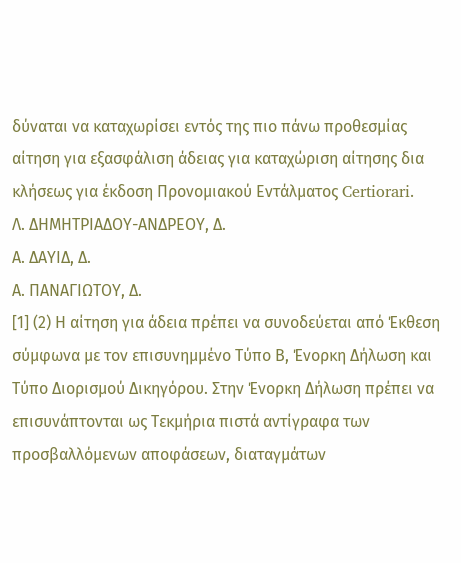δύναται να καταχωρίσει εντός της πιο πάνω προθεσμίας αίτηση για εξασφάλιση άδειας για καταχώριση αίτησης δια κλήσεως για έκδοση Προνομιακού Εντάλματος Certiorari.
Λ. ΔΗΜΗΤΡΙΑΔΟΥ-ΑΝΔΡΕΟΥ, Δ.
Α. ΔΑΥΙΔ, Δ.
Α. ΠΑΝΑΓΙΩΤΟΥ, Δ.
[1] (2) Η αίτηση για άδεια πρέπει να συνοδεύεται από Έκθεση σύμφωνα με τον επισυνημμένο Τύπο Β, Ένορκη Δήλωση και Τύπο Διορισμού Δικηγόρου. Στην Ένορκη Δήλωση πρέπει να επισυνάπτονται ως Τεκμήρια πιστά αντίγραφα των προσβαλλόμενων αποφάσεων, διαταγμάτων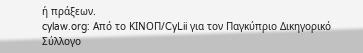ή πράξεων.
cylaw.org: Από το ΚΙΝOΠ/CyLii για τον Παγκύπριο Δικηγορικό Σύλλογο